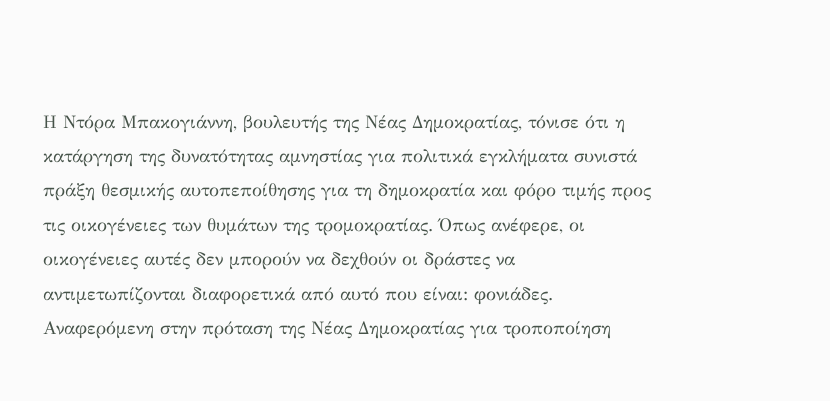Η Ντόρα Μπακογιάννη, βουλευτής της Νέας Δημοκρατίας, τόνισε ότι η κατάργηση της δυνατότητας αμνηστίας για πολιτικά εγκλήματα συνιστά πράξη θεσμικής αυτοπεποίθησης για τη δημοκρατία και φόρο τιμής προς τις οικογένειες των θυμάτων της τρομοκρατίας. Όπως ανέφερε, οι οικογένειες αυτές δεν μπορούν να δεχθούν οι δράστες να αντιμετωπίζονται διαφορετικά από αυτό που είναι: φονιάδες.
Αναφερόμενη στην πρόταση της Νέας Δημοκρατίας για τροποποίηση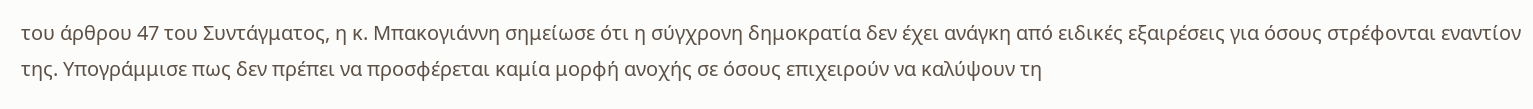του άρθρου 47 του Συντάγματος, η κ. Μπακογιάννη σημείωσε ότι η σύγχρονη δημοκρατία δεν έχει ανάγκη από ειδικές εξαιρέσεις για όσους στρέφονται εναντίον της. Υπογράμμισε πως δεν πρέπει να προσφέρεται καμία μορφή ανοχής σε όσους επιχειρούν να καλύψουν τη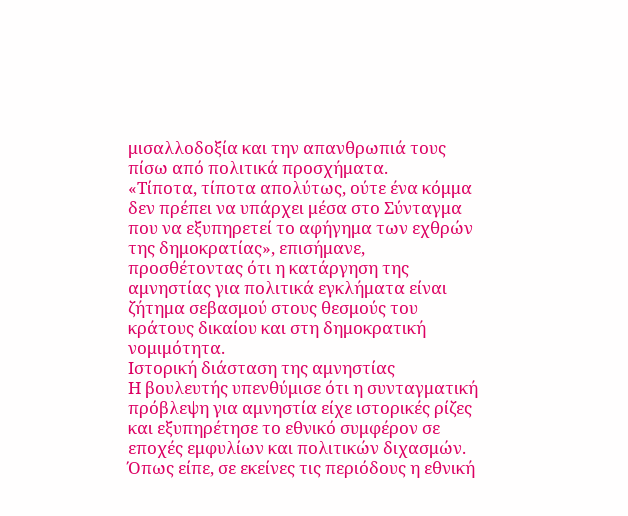μισαλλοδοξία και την απανθρωπιά τους πίσω από πολιτικά προσχήματα.
«Τίποτα, τίποτα απολύτως, ούτε ένα κόμμα δεν πρέπει να υπάρχει μέσα στο Σύνταγμα που να εξυπηρετεί το αφήγημα των εχθρών της δημοκρατίας», επισήμανε, προσθέτοντας ότι η κατάργηση της αμνηστίας για πολιτικά εγκλήματα είναι ζήτημα σεβασμού στους θεσμούς του κράτους δικαίου και στη δημοκρατική νομιμότητα.
Ιστορική διάσταση της αμνηστίας
Η βουλευτής υπενθύμισε ότι η συνταγματική πρόβλεψη για αμνηστία είχε ιστορικές ρίζες και εξυπηρέτησε το εθνικό συμφέρον σε εποχές εμφυλίων και πολιτικών διχασμών. Όπως είπε, σε εκείνες τις περιόδους η εθνική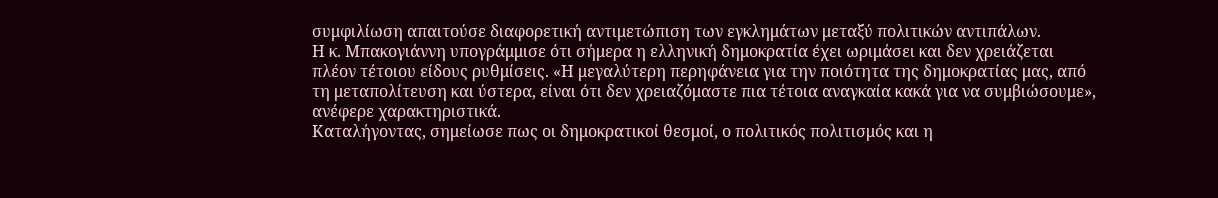συμφιλίωση απαιτούσε διαφορετική αντιμετώπιση των εγκλημάτων μεταξύ πολιτικών αντιπάλων.
Η κ. Μπακογιάννη υπογράμμισε ότι σήμερα η ελληνική δημοκρατία έχει ωριμάσει και δεν χρειάζεται πλέον τέτοιου είδους ρυθμίσεις. «Η μεγαλύτερη περηφάνεια για την ποιότητα της δημοκρατίας μας, από τη μεταπολίτευση και ύστερα, είναι ότι δεν χρειαζόμαστε πια τέτοια αναγκαία κακά για να συμβιώσουμε», ανέφερε χαρακτηριστικά.
Καταλήγοντας, σημείωσε πως οι δημοκρατικοί θεσμοί, ο πολιτικός πολιτισμός και η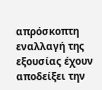απρόσκοπτη εναλλαγή της εξουσίας έχουν αποδείξει την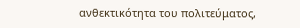ανθεκτικότητα του πολιτεύματος,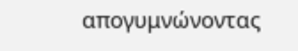απογυμνώνοντας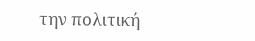την πολιτική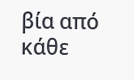βία από κάθε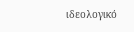ιδεολογικό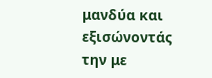μανδύα και εξισώνοντάς την με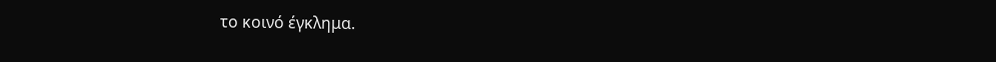το κοινό έγκλημα.